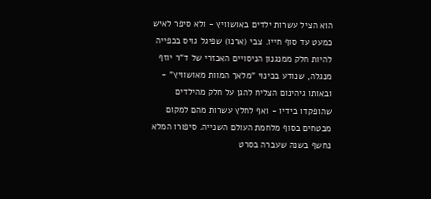הוא הציל עשרות ילדים באושוויץ - ולא סיפר לאיש כמעט עד סוף חייו. צבי (ארנו) שפיגל גויס בכפייה להיות חלק ממנגנון הניסויים האכזרי של ד"ר יוזף מנגלה, שנודע בכינוי "מלאך המוות מאושוויץ" - ובאותו גיהינום הצליח להגן על חלק מהילדים שהופקדו בידיו - ואף לחלץ עשרות מהם למקום מבטחים בסוף מלחמת העולם השנייה. סיפורו המלא נחשף בשנה שעברה בסרט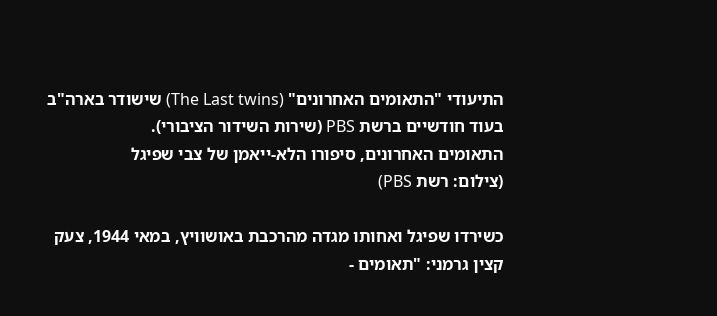התיעודי "התאומים האחרונים" (The Last twins) שישודר בארה"ב בעוד חודשיים ברשת PBS (שירות השידור הציבורי).
התאומים האחרונים, סיפורו הלא-ייאמן של צבי שפיגל
(צילום: רשת PBS)

כשירדו שפיגל ואחותו מגדה מהרכבת באושוויץ, במאי 1944, צעק קצין גרמני: "תאומים -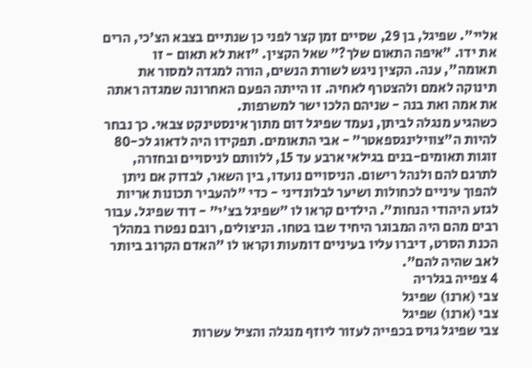אליי". שפיגל, בן 29, שסיים זמן קצר לפני כן שנתיים בצבא הצ'כי, הרים את ידו. "איפה התאום שלך?" שאל הקצין. "זאת לא תאום - זו תאומה", ענה. הקצין ניגש לשורת הנשים, הורה למגדה למסור את תינוקה לאמם ולהצטרף לאחיה. זו הייתה הפעם האחרונה שמגדה ראתה את אמה ואת בנה - שניהם הלכו ישר למשרפות.
כשהגיע מנגלה לביתן, נעמד שפיגל דום מתוך אינסטינקט צבאי. כך נבחר להיות ה"צווילינגספאטר" - אבי התאומים. תפקידו היה לדאוג לכ-80 זוגות תאומים-בנים בגילאי ארבע עד 15, ללוותם לניסויים ובחזרה, לתרגם להם ולנהל רישום. הניסויים נועדו, בין השאר, לבדוק אם ניתן להפוך עיניים לכחולות ושיער לבלונדיני - כדי "להעביר תכונות אריות לגזע היהודי הנחות". הילדים קראו לו "שפיגל בצ'י" - דוד שפיגל. עבור רבים מהם היה המבוגר היחיד שבו בטחו. הניצולים, רובם נפטרו במהלך הכנת הסרט, דיברו עליו בעיניים דומעות וקראו לו "האדם הקרוב ביותר לאב שהיה להם".
4 צפייה בגלריה
צבי (ארנו) שפיגל
צבי (ארנו) שפיגל
צבי שפיגל גויס בכפייה לעזור ליוזף מנגלה והציל עשרות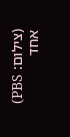(צילום: PBS)
אחד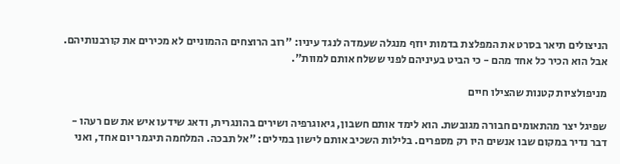הניצולים תיאר בסרט את המפלצת בדמות יוזף מנגלה שעמדה לנגד עיניו: "רוב הרוצחים ההמוניים לא מכירים את קורבנותיהם. אבל הוא הכיר כל אחד מהם - כי הביט בעיניהם לפני ששלח אותם למוות".

מניפולציות קטנות שהצילו חיים

שפיגל יצר מהתאומים חבורה מגובשת. הוא לימד אותם חשבון, גיאוגרפיה ושירים בהונגרית, ודאג שידעו איש את שם רעהו - דבר נדיר במקום שבו אנשים היו רק מספרים. בלילות השכיב אותם לישון במילים: "אל תבכה. המלחמה תיגמר יום אחד, ואני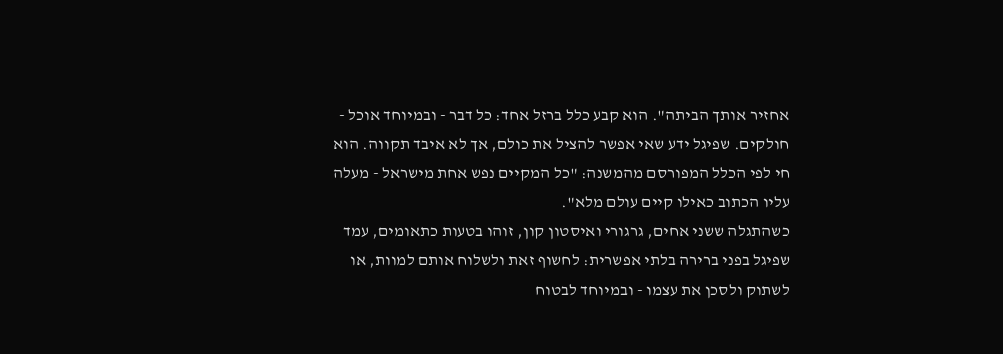אחזיר אותך הביתה". הוא קבע כלל ברזל אחד: כל דבר - ובמיוחד אוכל - חולקים. שפיגל ידע שאי אפשר להציל את כולם, אך לא איבד תקווה. הוא חי לפי הכלל המפורסם מהמשנה: "כל המקיים נפש אחת מישראל - מעלה עליו הכתוב כאילו קיים עולם מלא".
כשהתגלה ששני אחים, גרגורי ואיסטון קון, זוהו בטעות כתאומים, עמד שפיגל בפני ברירה בלתי אפשרית: לחשוף זאת ולשלוח אותם למוות, או לשתוק ולסכן את עצמו - ובמיוחד לבטוח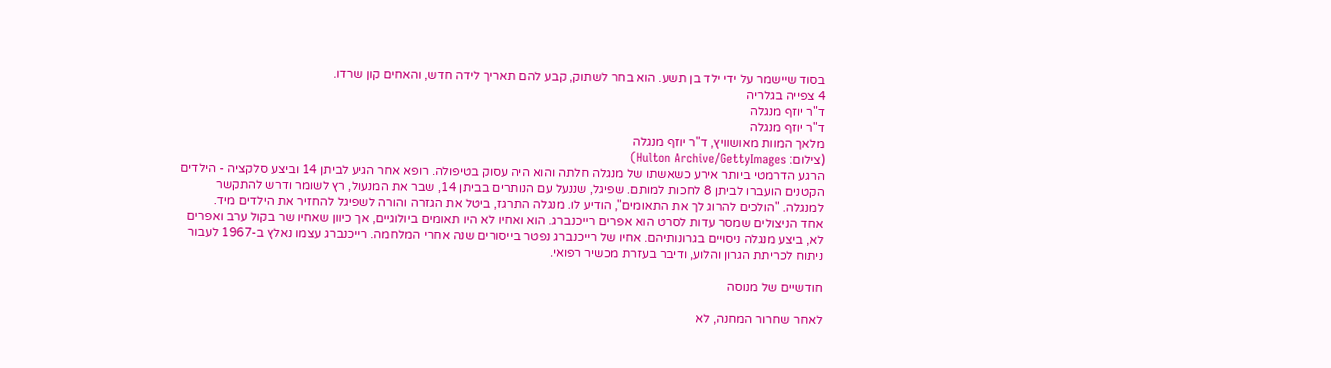בסוד שיישמר על ידי ילד בן תשע. הוא בחר לשתוק, קבע להם תאריך לידה חדש, והאחים קון שרדו.
4 צפייה בגלריה
ד"ר יוזף מנגלה
ד"ר יוזף מנגלה
מלאך המוות מאושוויץ, ד"ר יוזף מנגלה
(צילום: Hulton Archive/GettyImages)
הרגע הדרמטי ביותר אירע כשאשתו של מנגלה חלתה והוא היה עסוק בטיפולה. רופא אחר הגיע לביתן 14 וביצע סלקציה - הילדים הקטנים הועברו לביתן 8 לחכות למותם. שפיגל, שננעל עם הנותרים בביתן 14, שבר את המנעול, רץ לשומר ודרש להתקשר למנגלה. "הולכים להרוג לך את התאומים", הודיע לו. מנגלה התרגז, ביטל את הגזרה והורה לשפיגל להחזיר את הילדים מיד.
אחד הניצולים שמסר עדות לסרט הוא אפרים רייכנברג. הוא ואחיו לא היו תאומים ביולוגיים, אך כיוון שאחיו שר בקול ערב ואפרים לא, ביצע מנגלה ניסויים בגרונותיהם. אחיו של רייכנברג נפטר בייסורים שנה אחרי המלחמה. רייכנברג עצמו נאלץ ב-1967 לעבור ניתוח לכריתת הגרון והלוע, ודיבר בעזרת מכשיר רפואי.

חודשיים של מנוסה

לאחר שחרור המחנה, לא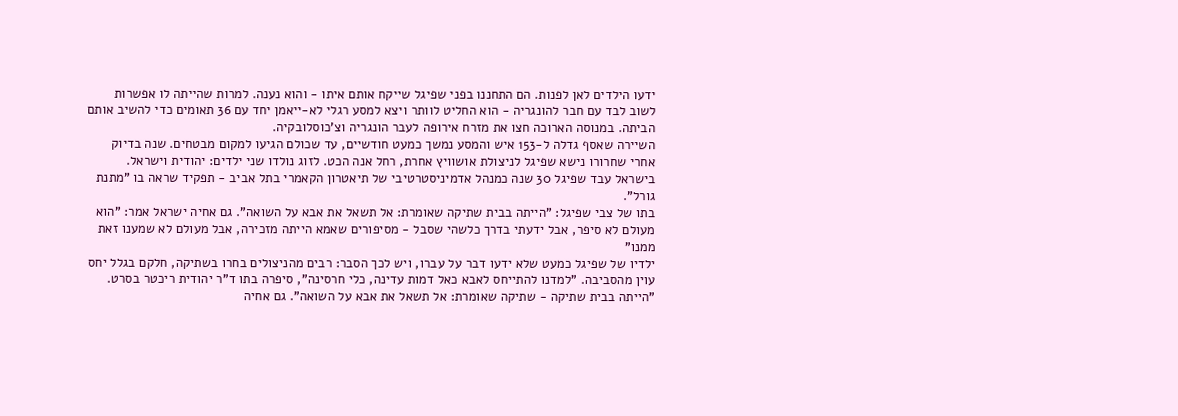ידעו הילדים לאן לפנות. הם התחננו בפני שפיגל שייקח אותם איתו - והוא נענה. למרות שהייתה לו אפשרות לשוב לבד עם חבר להונגריה - הוא החליט לוותר ויצא למסע רגלי לא-ייאמן יחד עם 36 תאומים כדי להשיב אותם הביתה. במנוסה הארוכה חצו את מזרח אירופה לעבר הונגריה וצ'כוסלובקיה.
השיירה שאסף גדלה ל-153 איש והמסע נמשך כמעט חודשיים, עד שכולם הגיעו למקום מבטחים. שנה בדיוק אחרי שחרורו נישא שפיגל לניצולת אושוויץ אחרת, רחל אנה הכט. לזוג נולדו שני ילדים: יהודית וישראל. בישראל עבד שפיגל 30 שנה כמנהל אדמיניסטרטיבי של תיאטרון הקאמרי בתל אביב - תפקיד שראה בו "מתנת גורל".
בתו של צבי שפיגל: "הייתה בבית שתיקה שאומרת: אל תשאל את אבא על השואה". גם אחיה ישראל אמר: "הוא מעולם לא סיפר, אבל ידעתי בדרך כלשהי שסבל - מסיפורים שאמא הייתה מזכירה, אבל מעולם לא שמענו זאת ממנו"
ילדיו של שפיגל כמעט שלא ידעו דבר על עברו, ויש לכך הסבר: רבים מהניצולים בחרו בשתיקה, חלקם בגלל יחס עוין מהסביבה. "למדנו להתייחס לאבא כאל דמות עדינה, כלי חרסינה", סיפרה בתו ד"ר יהודית ריכטר בסרט. "הייתה בבית שתיקה - שתיקה שאומרת: אל תשאל את אבא על השואה". גם אחיה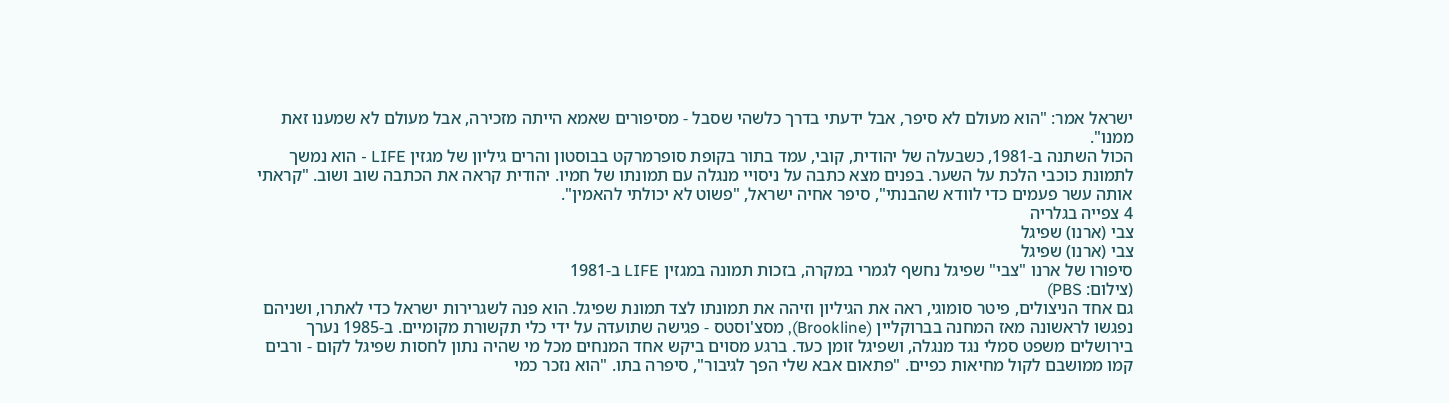ישראל אמר: "הוא מעולם לא סיפר, אבל ידעתי בדרך כלשהי שסבל - מסיפורים שאמא הייתה מזכירה, אבל מעולם לא שמענו זאת ממנו".
הכול השתנה ב-1981, כשבעלה של יהודית, קובי, עמד בתור בקופת סופרמרקט בבוסטון והרים גיליון של מגזין LIFE - הוא נמשך לתמונת כוכבי הלכת על השער. בפנים מצא כתבה על ניסויי מנגלה עם תמונתו של חמיו. יהודית קראה את הכתבה שוב ושוב. "קראתי אותה עשר פעמים כדי לוודא שהבנתי", סיפר אחיה ישראל, "פשוט לא יכולתי להאמין".
4 צפייה בגלריה
צבי (ארנו) שפיגל
צבי (ארנו) שפיגל
סיפורו של ארנו "צבי" שפיגל נחשף לגמרי במקרה, בזכות תמונה במגזין LIFE ב-1981
(צילום: PBS)
גם אחד הניצולים, פיטר סומוגי, ראה את הגיליון וזיהה את תמונתו לצד תמונת שפיגל. הוא פנה לשגרירות ישראל כדי לאתרו, ושניהם נפגשו לראשונה מאז המחנה בברוקליין (Brookline), מסצ'וסטס - פגישה שתועדה על ידי כלי תקשורת מקומיים. ב-1985 נערך בירושלים משפט סמלי נגד מנגלה, ושפיגל זומן כעד. ברגע מסוים ביקש אחד המנחים מכל מי שהיה נתון לחסות שפיגל לקום - ורבים קמו ממושבם לקול מחיאות כפיים. "פתאום אבא שלי הפך לגיבור", סיפרה בתו. "הוא נזכר כמי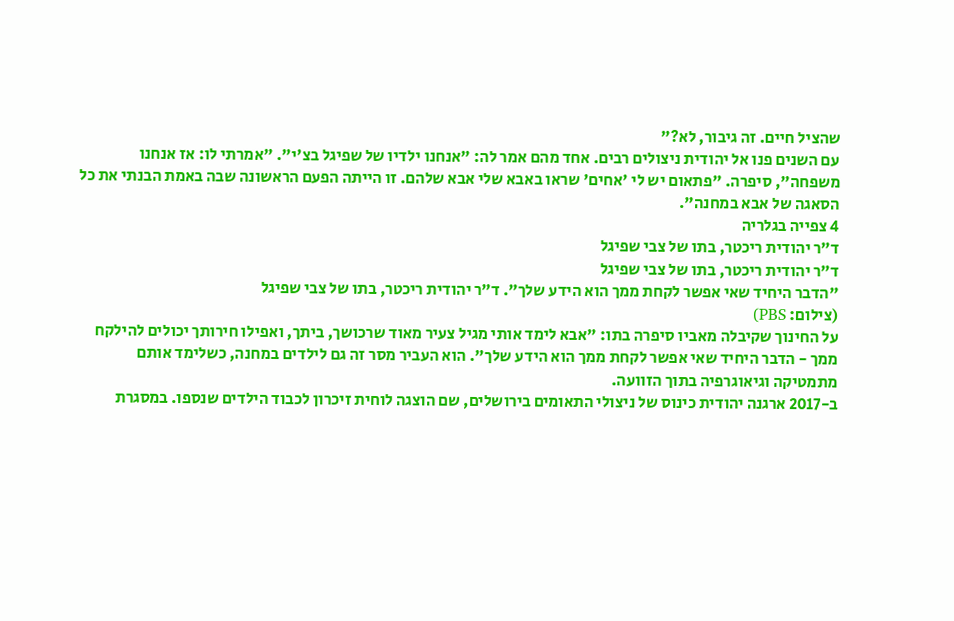שהציל חיים. זה גיבור, לא?"
עם השנים פנו אל יהודית ניצולים רבים. אחד מהם אמר לה: "אנחנו ילדיו של שפיגל בצ'י". "אמרתי לו: אז אנחנו משפחה", סיפרה. "פתאום יש לי 'אחים' שראו באבא שלי אבא שלהם. זו הייתה הפעם הראשונה שבה באמת הבנתי את כל הסאגה של אבא במחנה".
4 צפייה בגלריה
ד"ר יהודית ריכטר, בתו של צבי שפיגל
ד"ר יהודית ריכטר, בתו של צבי שפיגל
"הדבר היחיד שאי אפשר לקחת ממך הוא הידע שלך". ד"ר יהודית ריכטר, בתו של צבי שפיגל
(צילום: PBS)
על החינוך שקיבלה מאביו סיפרה בתו: "אבא לימד אותי מגיל צעיר מאוד שרכושך, ביתך, ואפילו חירותך יכולים להילקח ממך - הדבר היחיד שאי אפשר לקחת ממך הוא הידע שלך". הוא העביר מסר זה גם לילדים במחנה, כשלימד אותם מתמטיקה וגיאוגרפיה בתוך הזוועה.
ב-2017 ארגנה יהודית כינוס של ניצולי התאומים בירושלים, שם הוצגה לוחית זיכרון לכבוד הילדים שנספו. במסגרת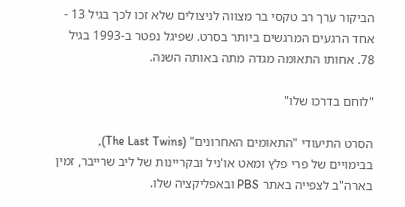הביקור ערך רב טקסי בר מצווה לניצולים שלא זכו לכך בגיל 13 - אחד הרגעים המרגשים ביותר בסרט. שפיגל נפטר ב-1993 בגיל 78. אחותו התאומה מגדה מתה באותה השנה.

"לוחם בדרכו שלו"

הסרט התיעודי "התאומים האחרונים" (The Last Twins), בבימויים של פרי פלץ ומאט או'ניל ובקריינות של ליב שרייבר, זמין בארה"ב לצפייה באתר PBS ובאפליקציה שלו.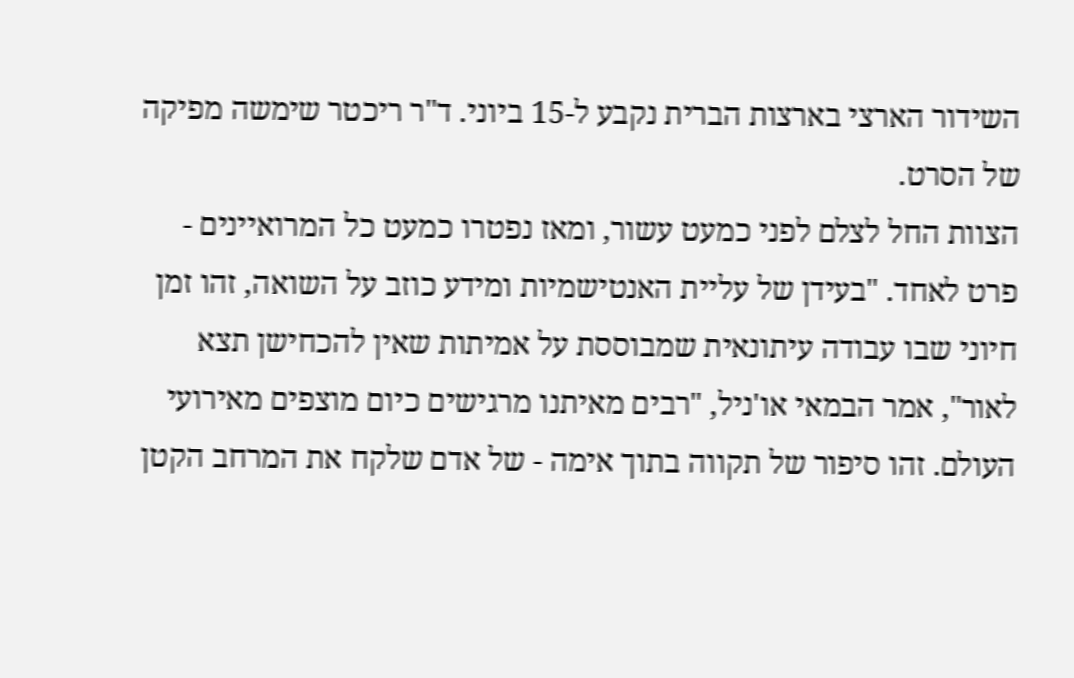השידור הארצי בארצות הברית נקבע ל-15 ביוני. ד"ר ריכטר שימשה מפיקה של הסרט.
הצוות החל לצלם לפני כמעט עשור, ומאז נפטרו כמעט כל המרואיינים - פרט לאחד. "בעידן של עליית האנטישמיות ומידע כוזב על השואה, זהו זמן חיוני שבו עבודה עיתונאית שמבוססת על אמיתות שאין להכחישן תצא לאור", אמר הבמאי או'ניל, "רבים מאיתנו מרגישים כיום מוצפים מאירועי העולם. זהו סיפור של תקווה בתוך אימה - של אדם שלקח את המרחב הקטן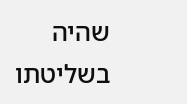שהיה בשליטתו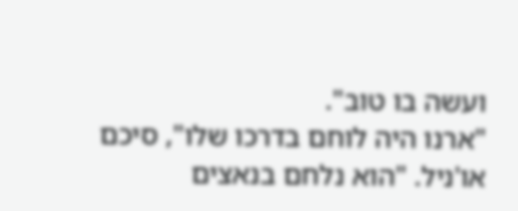ועשה בו טוב".
"ארנו היה לוחם בדרכו שלו", סיכם או'ניל. "הוא נלחם בנאצים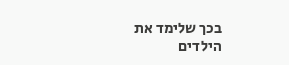בכך שלימד את הילדים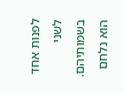לפנות אחד לשני בשמותיהם. הוא נלחם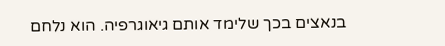בנאצים בכך שלימד אותם גיאוגרפיה. הוא נלחם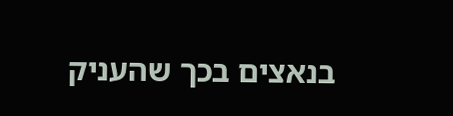בנאצים בכך שהעניק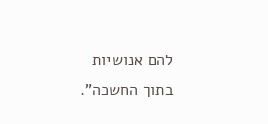להם אנושיות בתוך החשכה".